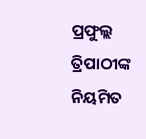ପ୍ରଫୁଲ୍ଲ ତ୍ରିପାଠୀଙ୍କ ନିୟମିତ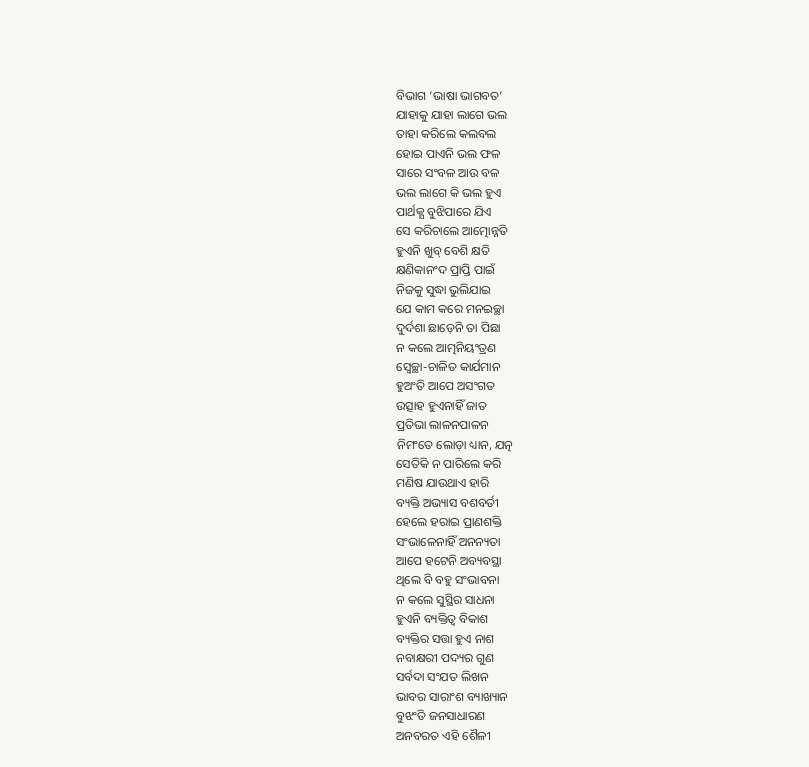ବିଭାଗ ‘ଭାଷା ଭାଗବତ’
ଯାହାକୁ ଯାହା ଲାଗେ ଭଲ
ତାହା କରିଲେ କଲବଲ
ହୋଇ ପାଏନି ଭଲ ଫଳ
ସାରେ ସଂବଳ ଆଉ ବଳ
ଭଲ ଲାଗେ କି ଭଲ ହୁଏ
ପାର୍ଥକ୍ଯ ବୁଝିପାରେ ଯିଏ
ସେ କରିଚାଲେ ଆତ୍ମୋନ୍ନତି
ହୁଏନି ଖୁବ୍ ବେଶି କ୍ଷତି
କ୍ଷଣିକାନଂଦ ପ୍ରାପ୍ତି ପାଇଁ
ନିଜକୁ ସୁଦ୍ଧା ଭୁଲିଯାଇ
ଯେ କାମ କରେ ମନଇଚ୍ଛା
ଦୁର୍ଦଶା ଛାଡ଼େନି ତା ପିଛା
ନ କଲେ ଆତ୍ମନିୟଂତ୍ରଣ
ସ୍ବେଚ୍ଛା-ଚାଳିତ କାର୍ଯମାନ
ହୁଅଂତି ଆପେ ଅସଂଗତ
ଉତ୍ସାହ ହୁଏନାହିଁ ଜାତ
ପ୍ରତିଭା ଲାଳନପାଳନ
ନିମଂତେ ଲୋଡ଼ା ଧ୍ୟାନ, ଯତ୍ନ
ସେତିକି ନ ପାରିଲେ କରି
ମଣିଷ ଯାଉଥାଏ ହାରି
ବ୍ୟକ୍ତି ଅଭ୍ୟାସ ବଶବର୍ତୀ
ହେଲେ ହରାଇ ପ୍ରାଣଶକ୍ତି
ସଂଭାଳେନାହିଁ ଅନନ୍ୟତା
ଆପେ ହଟେନି ଅବ୍ୟବସ୍ଥା
ଥିଲେ ବି ବହୁ ସଂଭାବନା
ନ କଲେ ସୁସ୍ଥିର ସାଧନା
ହୁଏନି ବ୍ୟକ୍ତିତ୍ବ ବିକାଶ
ବ୍ୟକ୍ତିର ସତ୍ତା ହୁଏ ନାଶ
ନବାକ୍ଷରୀ ପଦ୍ୟର ଗୁଣ
ସର୍ବଦା ସଂଯତ ଲିଖନ
ଭାବର ସାରାଂଶ ବ୍ୟାଖ୍ୟାନ
ବୁଝଂତି ଜନସାଧାରଣ
ଅନବରତ ଏହି ଶୈଳୀ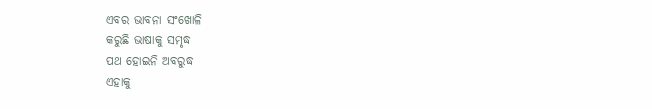ଏବର ଭାବନା ସଂଖୋଳି
କରୁଛି ଭାଷାକୁ ସମୃଦ୍ଧ
ପଥ ହୋଇନି ଅବରୁଦ୍ଧ
ଏହାକୁ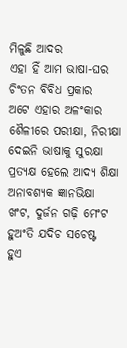ମିଳୁଛି ଆଦର
ଏହା ହିଁ ଆମ ଭାଷା-ଘର
ଚିଂତନ ବିବିଧ ପ୍ରକାର
ଅଟେ ଏହାର ଅଳଂକାର
ଶୈଳୀରେ ପରୀକ୍ଷା, ନିରୀକ୍ଷା
ଦେଇନି ଭାଷାକୁ ସୁରକ୍ଷା
ପ୍ରତ୍ୟକ୍ଷ ହେଲେ ଆଦ୍ୟ ଶିକ୍ଷା
ଅନାବଶ୍ୟକ ଜ୍ଞାନଭିକ୍ଷା
ଖଂଟ, ଦୁର୍ଜନ ଗଢ଼ି ମେଂଟ
ହୁଅଂତି ଯଦିଚ ସଚେଷ୍ଟ
ହୁଏ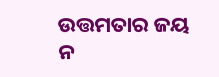ଉତ୍ତମତାର ଜୟ
ନ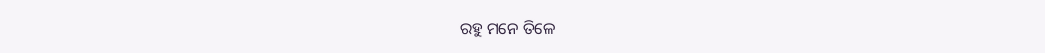ରହୁ ମନେ ତିଳେ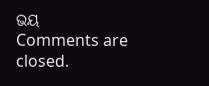ଭୟ
Comments are closed.